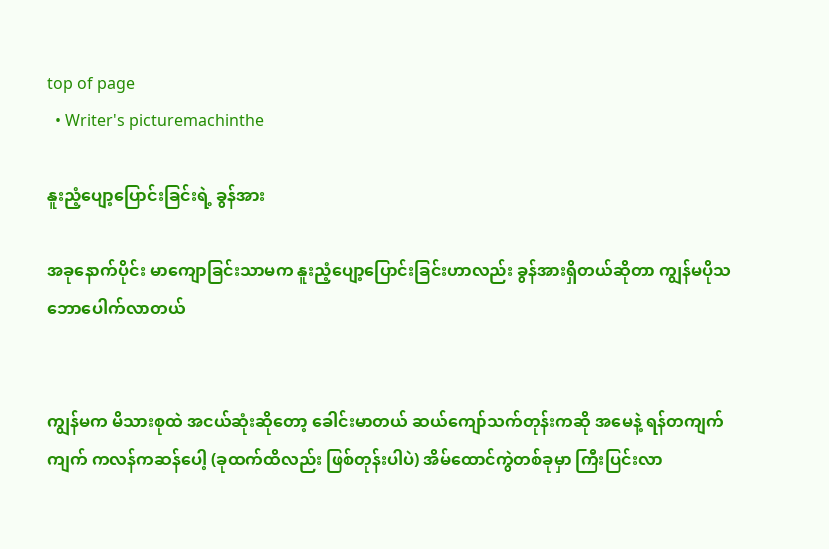top of page
  • Writer's picturemachinthe

နူးညံ့ပျော့ပြောင်းခြင်းရဲ့ ခွန်အား

အခုနောက်ပိုင်း မာကျောခြင်းသာမက နူးညံ့ပျော့ပြောင်းခြင်းဟာလည်း ခွန်အားရှိတယ်ဆိုတာ ကျွန်မပိုသဘောပေါက်လာတယ်


ကျွန်မက မိသားစုထဲ အငယ်ဆုံးဆိုတော့ ခေါင်းမာတယ် ဆယ်ကျော်သက်တုန်းကဆို အမေနဲ့ ရန်တကျက်ကျက် ကလန်ကဆန်ပေါ့ (ခုထက်ထိလည်း ဖြစ်တုန်းပါပဲ) အိမ်ထောင်ကွဲတစ်ခုမှာ ကြီးပြင်းလာ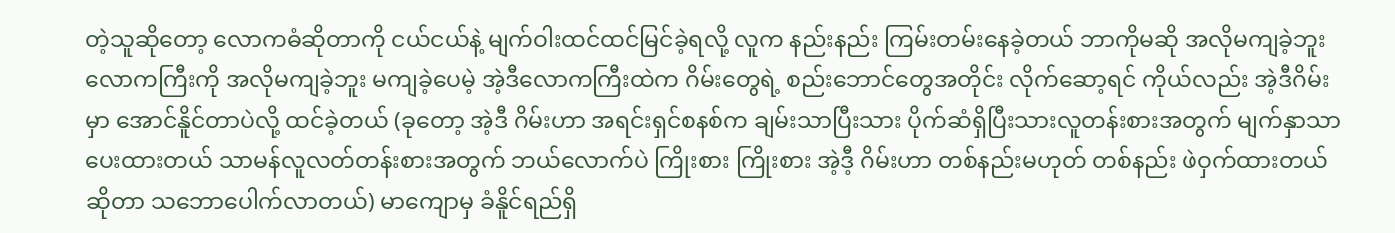တဲ့သူဆိုတော့ လောကဓံဆိုတာကို ငယ်ငယ်နဲ့ မျက်ဝါးထင်ထင်မြင်ခဲ့ရလို့ လူက နည်းနည်း ကြမ်းတမ်းနေခဲ့တယ် ဘာကိုမဆို အလိုမကျခဲ့ဘူး လောကကြီးကို အလိုမကျခဲ့ဘူး မကျခဲ့ပေမဲ့ အဲ့ဒီလောကကြီးထဲက ဂိမ်းတွေရဲ့ စည်းဘောင်တွေအတိုင်း လိုက်ဆော့ရင် ကိုယ်လည်း အဲ့ဒီဂိမ်းမှာ အောင်နိူင်တာပဲလို့ ထင်ခဲ့တယ် (ခုတော့ အဲ့ဒီ ဂိမ်းဟာ အရင်းရှင်စနစ်က ချမ်းသာပြီးသား ပိုက်ဆံရှိပြီးသားလူတန်းစားအတွက် မျက်နှာသာပေးထားတယ် သာမန်လူလတ်တန်းစားအတွက် ဘယ်လောက်ပဲ ကြိုးစား ကြိုးစား အဲ့ဒီ့ ဂိမ်းဟာ တစ်နည်းမဟုတ် တစ်နည်း ဖဲဝှက်ထားတယ်ဆိုတာ သဘောပေါက်လာတယ်) မာကျောမှ ခံနိူင်ရည်ရှိ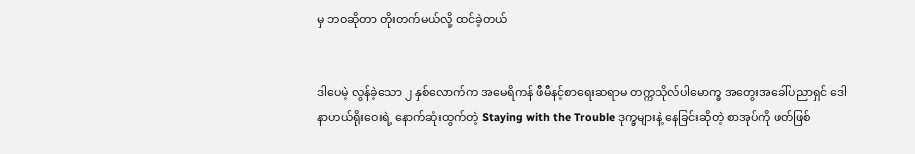မှ ဘဝဆိုတာ တိုးတက်မယ်လို့ ထင်ခဲ့တယ်


ဒါပေမဲ့ လွန်ခဲ့သော ၂ နှစ်လောက်က အမေရိကန် ဖီမီနင့်စာရေးဆရာမ တက္ကသိုလ်ပါမောက္ခ အတွေးအခေါ်ပညာရှင် ဒေါနာဟယ်ရိုးဝေးရဲ့ နောက်ဆုံးထွက်တဲ့ Staying with the Trouble ဒုက္ခများနဲ့ နေခြင်းဆိုတဲ့ စာအုပ်ကို ဖတ်ဖြစ်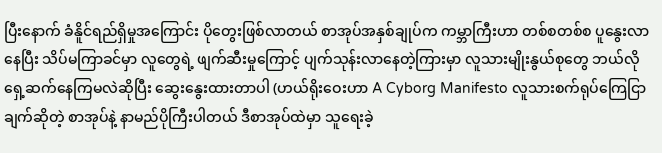ပြီးနောက် ခံနိူင်ရည်ရှိမှုအကြောင်း ပိုတွေးဖြစ်လာတယ် စာအုပ်အနှစ်ချုပ်က ကမ္ဘာကြီးဟာ တစ်စတစ်စ ပူနွေးလာနေပြီး သိပ်မကြာခင်မှာ လူတွေရဲ့ ဖျက်ဆီးမှုကြောင့် ပျက်သုန်းလာ‌နေတဲ့ကြားမှာ လူသားမျိုးနွယ်စုတွေ ဘယ်လိုရှေ့ဆက်နေကြမလဲဆိုပြီး ဆွေးနွေးထားတာပါ (ဟယ်ရိုးဝေးဟာ A Cyborg Manifesto လူသားစက်ရုပ်ကြေငြာချက်ဆိုတဲ့ စာအုပ်နဲ့ နာမည်ပိုကြီးပါတယ် ဒီစာအုပ်ထဲမှာ သူရေးခဲ့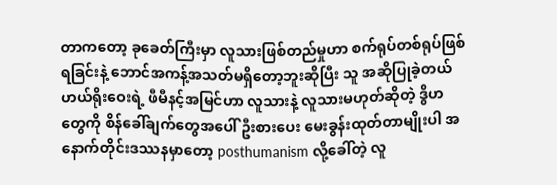တာကတော့ ခုခေတ်ကြီးမှာ လူသား‌ဖြစ်တည်မှုဟာ စက်ရုပ်တစ်ရုပ်ဖြစ်ရခြင်းနဲ့ ဘောင်အကန့်အသတ်မရှိတော့ဘူးဆိုပြီး သူ အဆိုပြုခဲ့တယ် ဟယ်ရိုးဝေးရဲ့ ဖီမီနင့်အမြင်ဟာ လူသားနဲ့ လူသားမဟုတ်ဆိုတဲ့ ဒွိဟတွေကို စိန်ခေါ်ချက်တွေအပေါ် ဦးစားပေး မေးခွန်းထုတ်တာမျိုးပါ အနောက်တိုင်းဒဿနမှာတော့ posthumanism လို့ခေါ်တဲ့ လူ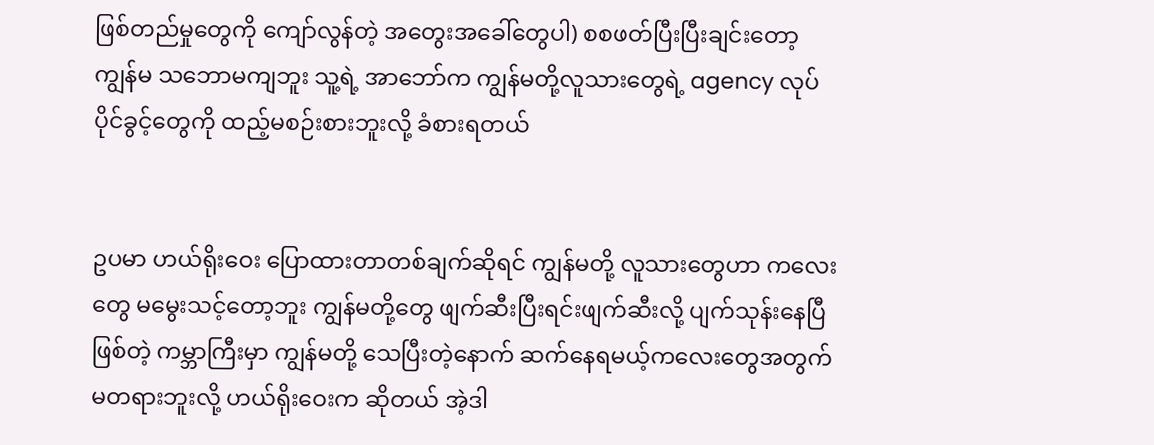ဖြစ်တည်မှုတွေကို ကျော်လွန်တဲ့ အတွေးအခေါ်တွေပါ) စစဖတ်ပြီးပြီးချင်းတော့ ကျွန်မ သဘောမကျဘူး သူ့ရဲ့ အာဘော်က ကျွန်မတို့လူသားတွေရဲ့ agency လုပ်ပိုင်ခွင့်တွေကို ထည့်မစဉ်းစားဘူးလို့ ခံစားရတယ်


ဥပမာ ဟယ်ရိုးဝေး ပြောထားတာတစ်ချက်ဆိုရင် ကျွန်မတို့ လူသားတွေဟာ ကလေးတွေ မမွေးသင့်တော့ဘူး ကျွန်မတို့‌တွေ ဖျက်ဆီးပြီးရင်းဖျက်ဆီးလို့ ပျက်သုန်းနေပြီဖြစ်တဲ့ ကမ္ဘာကြီးမှာ ကျွန်မတို့ သေပြီးတဲ့နောက် ဆက်နေရမယ့်ကလေးတွေအတွက် မတရားဘူးလို့ ဟယ်ရိုးဝေးက ဆိုတယ် အဲ့ဒါ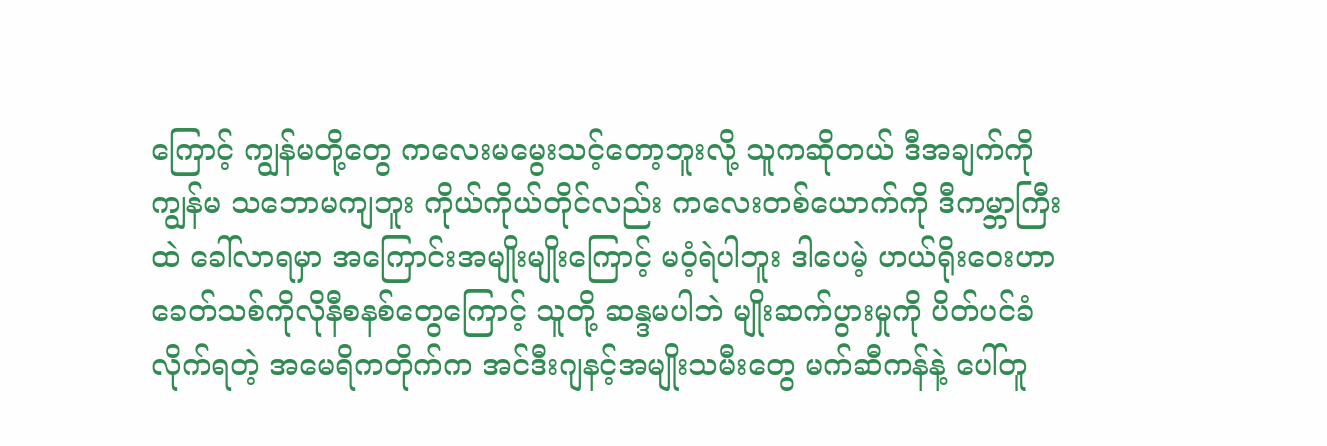ကြောင့် ကျွန်မတို့တွေ ကလေးမမွေးသင့်တော့ဘူးလို့ သူကဆိုတယ် ဒီအချက်ကို ကျွန်မ သဘောမကျဘူး ကိုယ်ကိုယ်တိုင်လည်း ကလေးတစ်ယောက်ကို ဒီကမ္ဘာကြီးထဲ ခေါ်လာရမှာ အကြောင်းအမျိုးမျိုးကြောင့် မဝံ့ရဲပါဘူး ဒါပေမဲ့ ဟယ်‌ရိုးဝေးဟာ ခေတ်သစ်ကိုလိုနီစနစ်တွေကြောင့် သူတို့ ဆန္ဒမပါဘဲ မျိုးဆက်ပွားမှုကို ပိတ်ပင်ခံလိုက်ရတဲ့ အမေရိကတိုက်က အင်ဒီးဂျနင့်အမျိုးသမီးတွေ မက်ဆီကန်နဲ့ ပေါ်တူ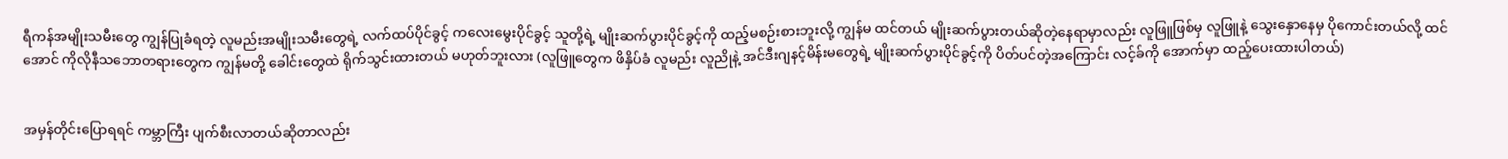ရီကန်အမျိုးသမီးတွေ ကျွန်ပြုခံရတဲ့ လူမည်းအမျိုးသမီးတွေရဲ့ လက်ထပ်ပိုင်ခွင့် ကလေးမွေးပိုင်ခွင့် သူတို့ရဲ့ မျိုးဆက်ပွားပိုင်ခွင့်ကို ထည့်မစဉ်းစားဘူးလို့ ကျွန်မ ထင်တယ် မျိုးဆက်ပွားတယ်ဆိုတဲ့နေရာမှာလည်း လူဖြူဖြစ်မှ လူဖြူနဲ့ သွေးနှောနေမှ ပိုကောင်းတယ်လို့ ထင်အောင် ကိုလိုနီသဘောတရားတွေက ကျွန်မတို့ ခေါင်းတွေထဲ ရိုက်သွင်းထားတယ် မဟုတ်ဘူးလား (လူဖြူတွေက ဖိနှိပ်ခံ လူမည်း လူညိုနဲ့ အင်ဒီးဂျနင့်မိန်းမတွေရဲ့ မျိုးဆက်ပွားပိုင်ခွင့်ကို ပိတ်ပင်တဲ့အကြောင်း လင့်ခ်ကို အောက်မှာ ထည့်ပေးထားပါတယ်)


အမှန်တိုင်းပြောရရင် ကမ္ဘာကြီး ပျက်စီးလာတယ်ဆိုတာလည်း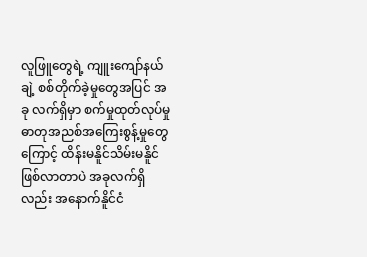လူဖြူတွေရဲ့ ကျူးကျော်နယ်ချဲ့ စစ်တိုက်ခဲ့မှုတွေအပြင် အခု လက်ရှိမှာ စက်မှုထုတ်လုပ်မှု ဓာတုအညစ်အကြေးစွန့်မှုတွေကြောင့် ထိန်းမနိူင်သိမ်းမနိူင် ဖြစ်လာတာပဲ အခုလက်ရှိလည်း အနောက်နိူင်ငံ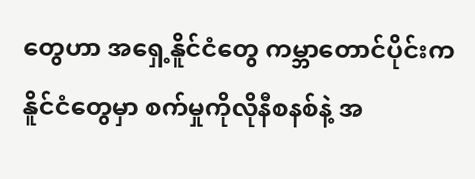တွေဟာ အရှေ့နိူင်ငံတွေ ကမ္ဘာတောင်ပိုင်းက နိူင်ငံတွေမှာ စက်မှုကိုလိုနီစနစ်နဲ့ အ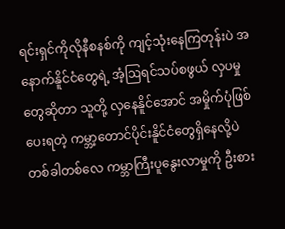ရင်းရှင်ကိုလိုနီစနစ်‌ကို ကျင့်သုံးနေကြတုန်းပဲ အနောက်နိူင်ငံတွေရဲ့ အံ့ဩရင်သပ်စဖွယ် လှပမှုတွေဆိုတာ သူတို့ လှနေနိူင်အောင် အမှိုက်ပုံဖြစ်ပေးရတဲ့ ကမ္ဘာ့တောင်ပိုင်းနိူင်ငံတွေရှိနေလို့ပဲ တစ်ခါတစ်လေ ကမ္ဘာကြီးပူနွေးလာမှုကို ဦးစား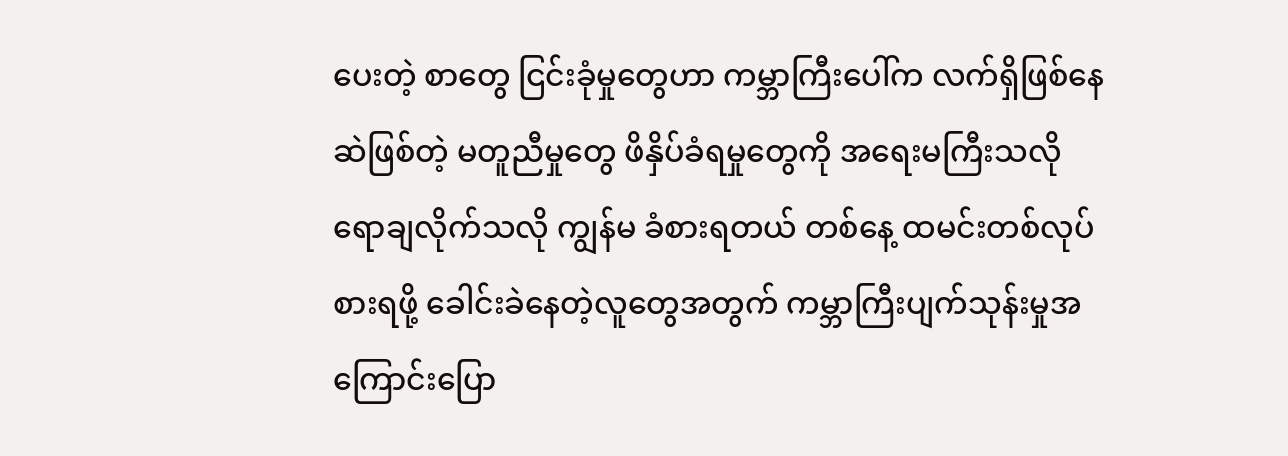ပေးတဲ့ စာတွေ ငြင်းခုံမှုတွေဟာ ကမ္ဘာကြီးပေါ်က လက်ရှိဖြစ်နေဆဲဖြစ်တဲ့ မတူညီမှုတွေ ဖိနှိပ်ခံရမှုတွေကို အရေးမကြီးသလို ရောချလိုက်သလို ကျွန်မ ခံစားရတယ် တစ်နေ့ ထမင်းတစ်လုပ်စားရဖို့ ခေါင်းခဲနေတဲ့လူတွေအတွက် ကမ္ဘာကြီးပျက်သုန်းမှုအကြောင်းပြော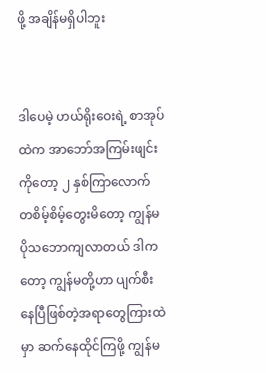ဖို့ အချိန်မရှိပါဘူး


ဒါပေမဲ့ ဟယ်ရိုးဝေးရဲ့ စာအုပ်ထဲက အာဘော်အကြမ်းဖျင်းကိုတော့ ၂ နှစ်ကြာလောက် တစိမ့်စိမ့်တွေးမိတော့ ကျွန်မပိုသဘောကျလာတယ် ဒါကတော့ ကျွန်မတို့ဟာ ပျက်စီးနေပြီဖြစ်တဲ့အရာတွေကြားထဲမှာ ဆက်နေထိုင်ကြဖို့ ကျွန်မ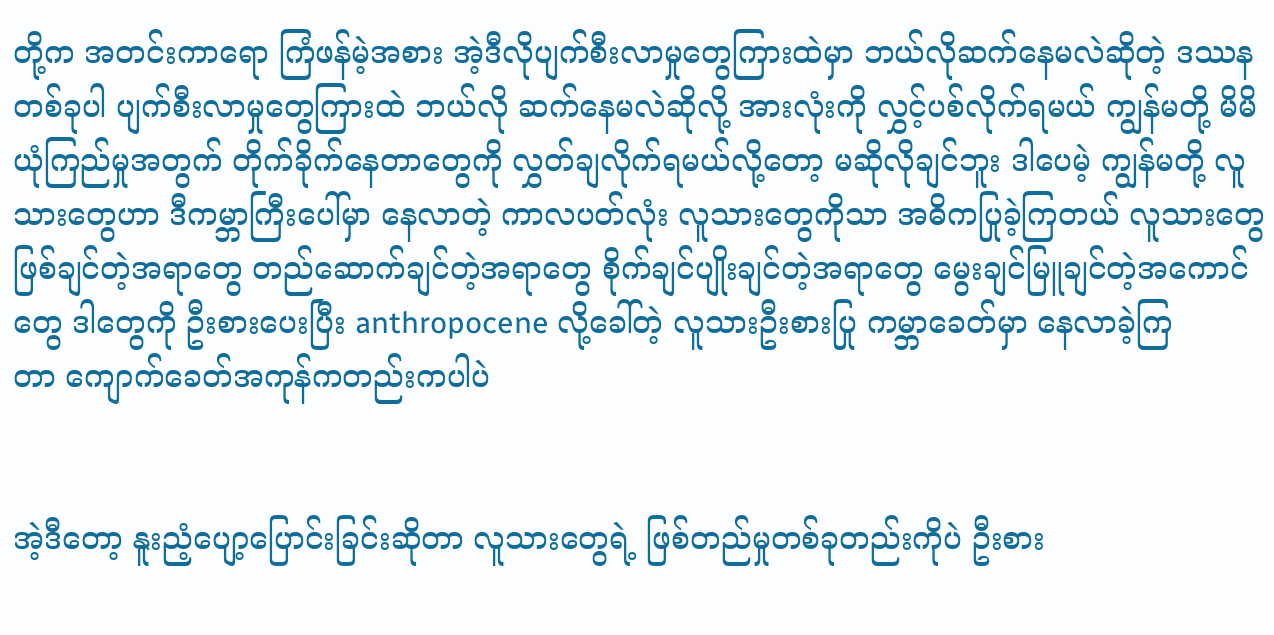တို့က အတင်းကာရော ကြံဖန်မဲ့အစား အဲ့ဒီလိုပျက်စီးလာမှုတွေကြားထဲမှာ ဘယ်လိုဆက်နေမလဲဆိုတဲ့ ဒဿနတစ်ခုပါ ပျက်စီးလာမှုတွေကြားထဲ ဘယ်လို ဆက်နေမလဲဆိုလို့ အားလုံးကို လွှင့်ပစ်လိုက်ရမယ် ကျွန်မတို့ မိမိယုံကြည်မှုအတွက် တိုက်ခိုက်နေတာတွေကို လွှတ်ချလိုက်ရမယ်လို့တော့ မဆိုလိုချင်ဘူး ဒါပေမဲ့ ကျွန်မတို့ လူသားတွေဟာ ဒီကမ္ဘာကြီးပေါ်မှာ နေလာတဲ့ ကာလပတ်လုံး လူသားတွေကိုသာ အဓိကပြုခဲ့ကြတယ် လူသားတွေ ဖြစ်ချင်တဲ့အရာတွေ တည်ဆောက်ချင်တဲ့အရာတွေ စိုက်ချင်ပျိုးချင်တဲ့အရာတွေ မွေးချင်မြူချင်တဲ့အကောင်တွေ ဒါတွေကို ဦးစားပေးပြီး anthropocene လို့ခေါ်တဲ့ လူသားဦးစားပြု ကမ္ဘာခေတ်မှာ နေလာခဲ့ကြတာ ‌ကျောက်ခေတ်အကုန်ကတည်းကပါပဲ


အဲ့ဒီတော့ နူးညံ့ပျော့ပြောင်းခြင်းဆိုတာ လူသားတွေရဲ့ ဖြစ်တည်မှုတစ်ခုတည်းကိုပဲ ဦးစား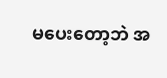မပေးတော့ဘဲ အ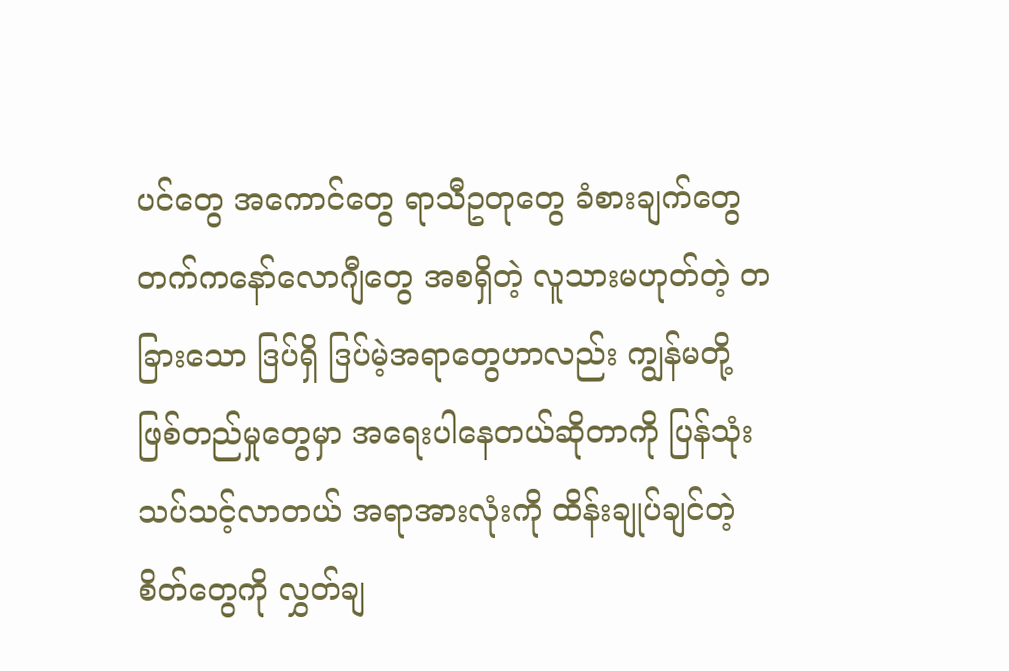ပင်တွေ အကောင်တွေ ရာသီဥတုတွေ ခံစားချက်တွေ တက်ကနော်လောဂျီတွေ အစရှိတဲ့ လူသားမဟုတ်တဲ့ တခြားသော ဒြပ်ရှိ ဒြပ်မဲ့အရာတွေဟာလည်း ကျွန်မတို့ ဖြစ်တည်မှုတွေမှာ အရေးပါ‌နေတယ်ဆိုတာကို ပြန်သုံးသပ်သင့်လာတယ် အရာအားလုံးကို ထိန်းချုပ်ချင်တဲ့စိတ်တွေကို လွှတ်ချ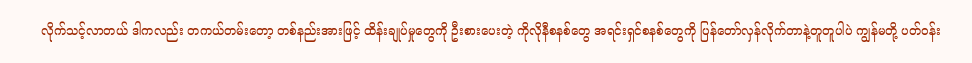လိုက်သင့်လာတယ် ဒါကလည်း တကယ်တမ်းတော့ တစ်နည်းအားဖြင့် ထိန်းချုပ်မှုတွေကို ဦးစားပေးတဲ့ ကိုလိုနီစနစ်တွေ အရင်းရှင်စနစ်တွေကို ပြန်တော်လှန်လိုက်တာနဲ့တူတူပါပဲ ကျွန်မတို့ ပတ်ဝန်း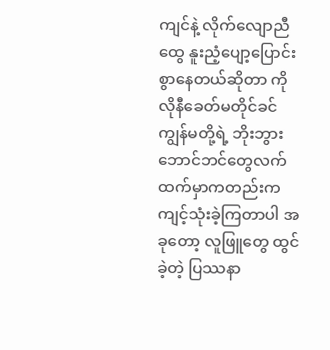ကျင်နဲ့ လိုက်လျောညီထွေ နူးညံ့ပျော့ပြောင်းစွာနေတယ်ဆိုတာ ကိုလိုနီခေတ်မတိုင်ခင် ကျွန်မတို့ရဲ့ ဘိုးဘွားဘောင်ဘင်တွေလက်ထက်မှာကတည်းက ကျင့်သုံးခဲ့ကြတာပါ အခုတော့ လူဖြူတွေ ထွင်ခဲ့တဲ့ ပြဿနာ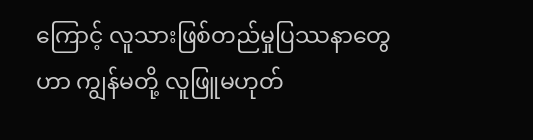ကြောင့် လူသားဖြစ်တည်မှုပြဿနာတွေဟာ ကျွန်မတို့ လူဖြူမဟုတ်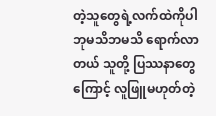တဲ့သူတွေရဲ့လက်ထဲကိုပါ ဘုမသိဘမသိ ရောက်လာတယ် သူတို့ ပြဿနာတွေကြောင့် လူဖြူမဟုတ်တဲ့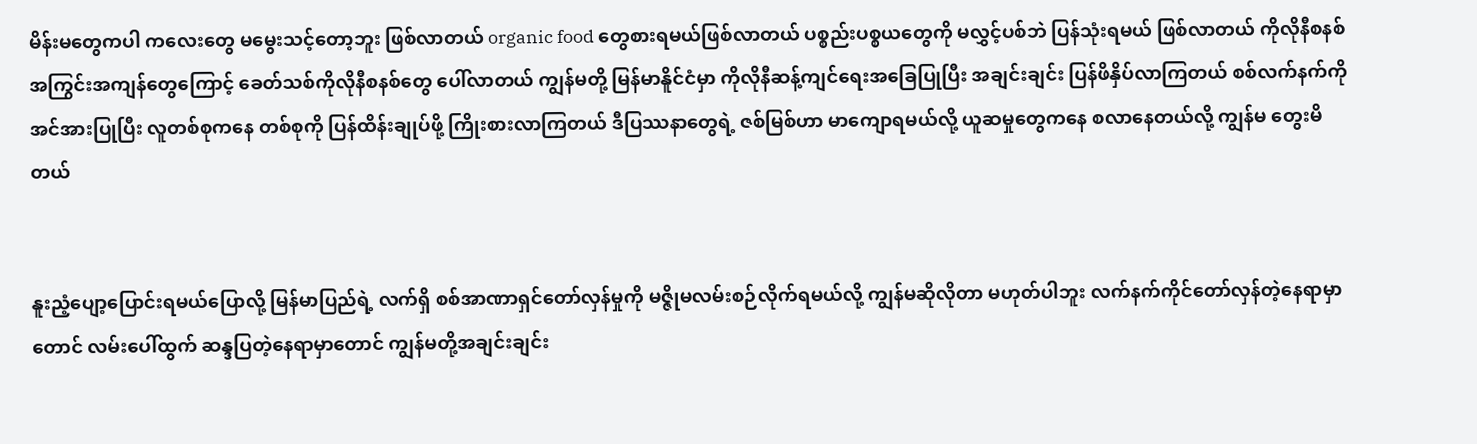မိန်းမ‌တွေကပါ ကလေးတွေ မမွေးသင့်တော့ဘူး ဖြစ်လာတယ် organic food တွေစားရမယ်ဖြစ်လာတယ် ပစ္စည်းပစ္စယတွေကို မလွှင့်ပစ်ဘဲ ပြန်သုံးရမယ် ဖြစ်လာတယ် ကိုလိုနီစနစ် အကြွင်းအကျန်တွေကြောင့် ခေတ်သစ်ကိုလိုနီစနစ်တွေ ပေါ်လာတယ် ကျွန်မတို့ မြန်မာနိူင်ငံမှာ ကိုလိုနီဆန့်ကျင်ရေးအခြေပြုပြီး အချင်းချင်း ပြန်ဖိနှိပ်လာကြတယ် စစ်လက်နက်ကို အင်အားပြုပြီး လူတစ်စုကနေ တစ်စုကို ပြန်ထိန်းချုပ်ဖို့ ကြိုးစားလာကြတယ် ဒီပြဿနာတွေရဲ့ ဇစ်မြစ်ဟာ မာကျောရမယ်လို့ ယူဆမှုတွေကနေ စလာနေတယ်လို့ ကျွန်မ တွေးမိတယ်


နူးညံ့ပျော့ပြောင်းရမယ်ပြောလို့ မြန်မာပြည်ရဲ့ လက်ရှိ စစ်အာဏာရှင်တော်လှန်မှုကို မဇ္ဇိုမလမ်းစဉ်လိုက်ရမယ်လို့ ကျွန်မဆိုလိုတာ မဟုတ်ပါဘူး လက်နက်ကိုင်တော်လှန်တဲ့နေရာမှာတောင် လမ်းပေါ်ထွက် ဆန္ဒပြတဲ့နေရာမှာတောင် ကျွန်မတို့အချင်းချင်း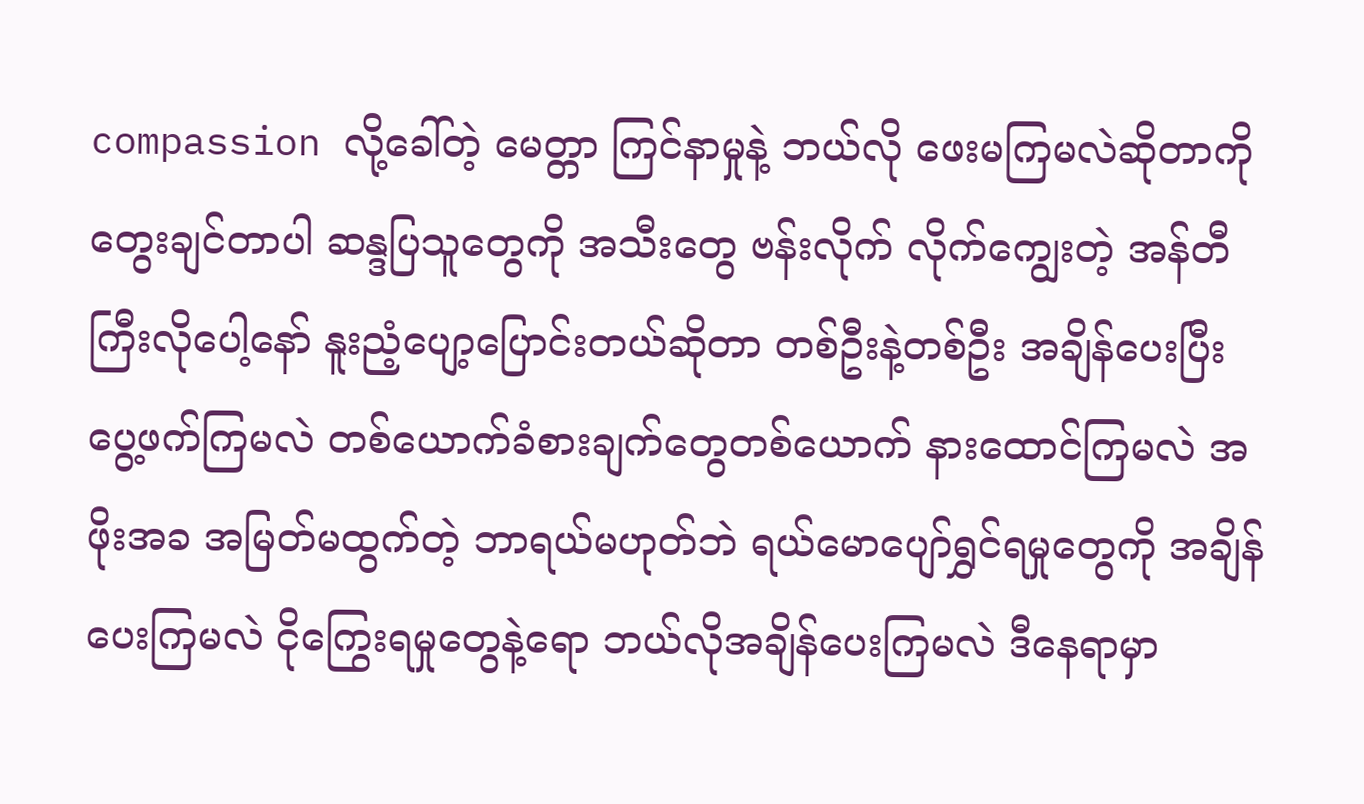compassion လို့ခေါ်တဲ့ မေတ္တာ ကြင်နာမှုနဲ့ ဘယ်လို ဖေးမကြမလဲဆိုတာကို တွေးချင်တာပါ ဆန္ဒပြသူတွေကို အသီးတွေ ဗန်းလိုက် လိုက်ကျွေးတဲ့ အန်တီကြီးလိုပေါ့နော် နူးညံ့ပျော့ပြောင်းတယ်ဆိုတာ တစ်ဦးနဲ့တစ်ဦး အချိန်ပေးပြီး ပွေ့ဖက်ကြမလဲ တစ်ယောက်ခံစားချက်တွေတစ်ယောက် နားထောင်ကြမလဲ အဖိုးအခ အမြတ်မထွက်တဲ့ ဘာရယ်မဟုတ်ဘဲ ရယ်မောပျော်ရွှင်ရမှုတွေကို အချိန်ပေးကြမလဲ ငိုကြွေးရမှုတွေနဲ့‌ရော ဘယ်လိုအချိန်ပေးကြမလဲ ဒီနေရာမှာ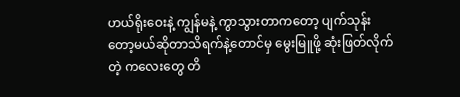ဟယ်ရိုးဝေးနဲ့ ကျွန်မနဲ့ ကွာသွားတာကတော့ ပျက်သုန်းတော့မယ်ဆိုတာသိရက်နဲ့တောင်မှ မွေးမြူဖို့ ဆုံးဖြတ်လိုက်တဲ့ ကလေးတွေ တိ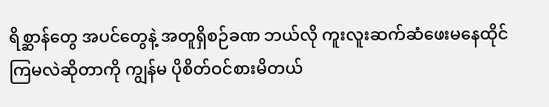ရိစ္ဆာန်တွေ အပင်တွေနဲ့ အတူရှိစဉ်ခဏ ဘယ်လို ကူးလူးဆက်ဆံဖေးမနေထိုင်ကြမလဲဆိုတာကို ကျွန်မ ပိုစိတ်ဝင်စားမိတယ်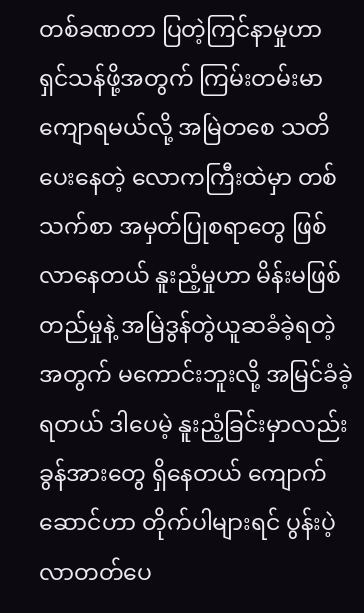တစ်ခဏတာ ပြတဲ့ကြင်နာမှုဟာ ရှင်သန်ဖို့အတွက် ကြမ်းတမ်းမာကျောရမယ်လို့ အမြဲတစေ သတိပေးနေတဲ့ လောကကြီးထဲမှာ တစ်သက်စာ ‌အမှတ်ပြုစရာတွေ ဖြစ်လာနေတယ် နူးညံ့မှုဟာ မိန်းမဖြစ်တည်မှုနဲ့ အမြဲဒွန်တွဲယူဆခံခဲ့ရတဲ့အတွက် မကောင်းဘူးလို့ အမြင်ခံခဲ့ရတယ် ဒါပေမဲ့ နူးညံ့ခြင်းမှာလည်း ခွန်အားတွေ ရှိနေတယ် ကျောက်ဆောင်ဟာ တိုက်ပါများရင် ပွန်းပဲ့လာတတ်ပေ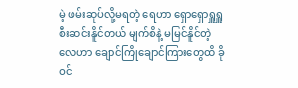မဲ့ ဖမ်းဆုပ်လို့မရတဲ့ ရေဟာ ရှောရှောရှူရှူစီးဆင်းနိူင်တယ် မျက်စိနဲ့ မမြင်နိူင်တဲ့လေဟာ ချောင်ကြိုချောင်ကြားတွေထိ ခိုဝင်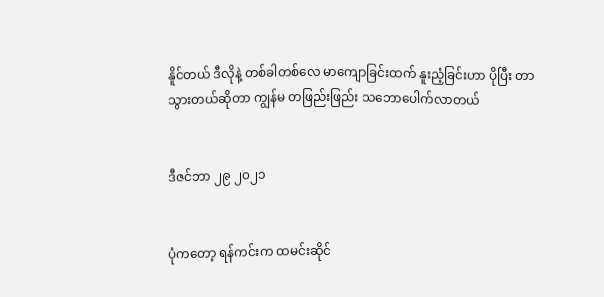နိူင်တယ် ဒီလိုနဲ့ တစ်ခါတစ်လေ မာကျောခြင်းထက် နူးညံ့ခြင်းဟာ ပိုပြီး တာသွားတယ်ဆိုတာ ကျွန်မ တဖြည်းဖြည်း သဘောပေါက်လာတယ်


ဒီဇင်ဘာ ၂၉ ၂၀၂၁


ပုံကတော့ ရန်ကင်းက ထမင်းဆိုင်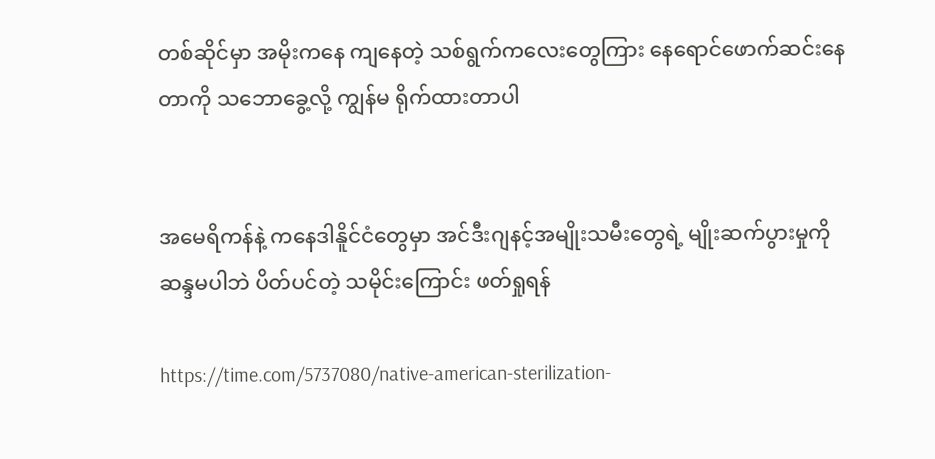တစ်ဆိုင်မှာ အမိုးကနေ ကျနေတဲ့ သစ်ရွက်ကလေးတွေကြား နေရောင်ဖောက်ဆင်းနေတာကို သဘောခွေ့လို့ ကျွန်မ ရိုက်ထားတာပါ


အမေရိကန်နဲ့ ကနေဒါနိူင်ငံတွေမှာ အင်ဒီးဂျနင့်အမျိုးသမီးတွေရဲ့ မျိုးဆက်ပွားမှုကို ဆန္ဒမပါဘဲ ပိတ်ပင်တဲ့ သမိုင်းကြောင်း ဖတ်ရှုရန်

https://time.com/5737080/native-american-sterilization-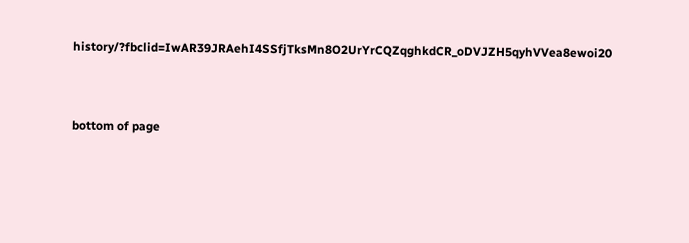history/?fbclid=IwAR39JRAehI4SSfjTksMn8O2UrYrCQZqghkdCR_oDVJZH5qyhVVea8ewoi20



bottom of page